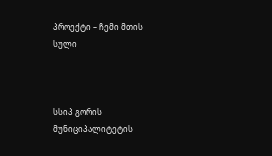პროექტი – ჩემი მთის სული



სსიპ გორის მუნიციპალიტეტის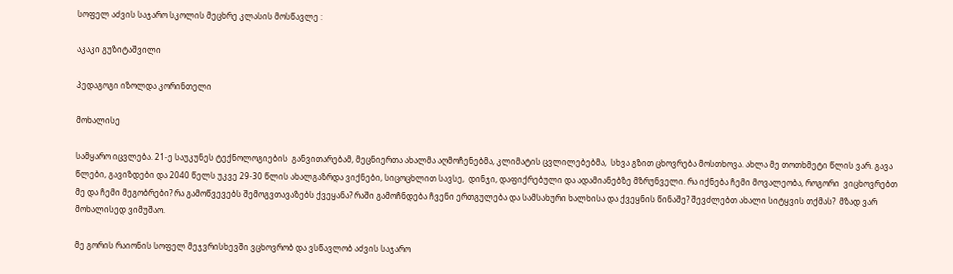სოფელ აძვის საჯარო სკოლის მეცხრე კლასის მოსწავლე :

აკაკი გუზიტაშვილი

პედაგოგი იზოლდა კორინთელი

მოხალისე

სამყარო იცვლება. 21-ე საუკუნეს ტექნოლოგიების  განვითარებამ, მეცნიერთა ახალმა აღმოჩენებმა, კლიმატის ცვლილებებმა,  სხვა გზით ცხოვრება მოსთხოვა. ახლა მე თოთხმეტი წლის ვარ. გავა წლები, გავიზდები და 2040 წელს უკვე 29-30 წლის ახალგაზრდა ვიქნები, სიცოცხლით სავსე,  დინჯი, დაფიქრებული და ადამიანებზე მზრუნველი. რა იქნება ჩემი მოვალეობა, როგორი  ვიცხოვრებთ მე და ჩემი მეგობრები? რა გამოწვევებს შემოგვთავაზებს ქვეყანა? რაში გამოჩნდება ჩვენი ერთგულება და სამსახური ხალხისა და ქვეყნის წინაშე? შევძლებთ ახალი სიტყვის თქმას?  მზად ვარ მოხალისედ ვიმუშაო.

მე გორის რაიონის სოფელ მეჯვრისხევში ვცხოვრობ და ვსწავლობ აძვის საჯარო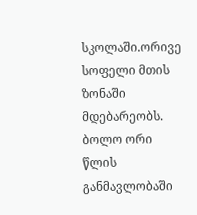სკოლაში.ორივე სოფელი მთის ზონაში მდებარეობს. ბოლო ორი წლის განმავლობაში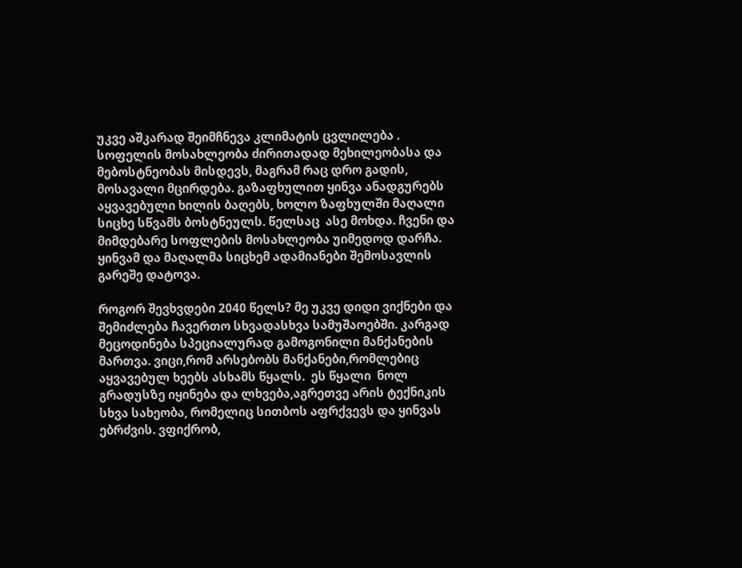უკვე აშკარად შეიმჩნევა კლიმატის ცვლილება . სოფელის მოსახლეობა ძირითადად მეხილეობასა და მებოსტნეობას მისდევს, მაგრამ რაც დრო გადის, მოსავალი მცირდება. გაზაფხულით ყინვა ანადგურებს აყვავებული ხილის ბაღებს, ხოლო ზაფხულში მაღალი სიცხე სწვამს ბოსტნეულს. წელსაც  ასე მოხდა. ჩვენი და მიმდებარე სოფლების მოსახლეობა უიმედოდ დარჩა. ყინვამ და მაღალმა სიცხემ ადამიანები შემოსავლის გარეშე დატოვა.

როგორ შევხვდები 2040 წელს? მე უკვე დიდი ვიქნები და შემიძლება ჩავერთო სხვადასხვა სამუშაოებში. კარგად მეცოდინება სპეციალურად გამოგონილი მანქანების მართვა. ვიცი,რომ არსებობს მანქანები,რომლებიც აყვავებულ ხეებს ასხამს წყალს.  ეს წყალი  ნოლ გრადუსზე იყინება და ლხვება,აგრეთვე არის ტექნიკის სხვა სახეობა, რომელიც სითბოს აფრქვევს და ყინვას ებრძვის. ვფიქრობ,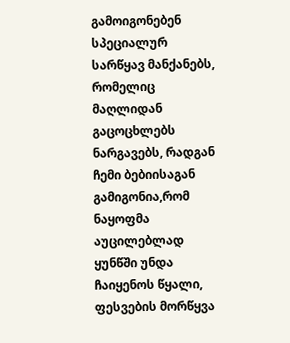გამოიგონებენ სპეციალურ სარწყავ მანქანებს, რომელიც მაღლიდან გაცოცხლებს ნარგავებს, რადგან ჩემი ბებიისაგან გამიგონია,რომ ნაყოფმა აუცილებლად ყუნწში უნდა ჩაიყენოს წყალი, ფესვების მორწყვა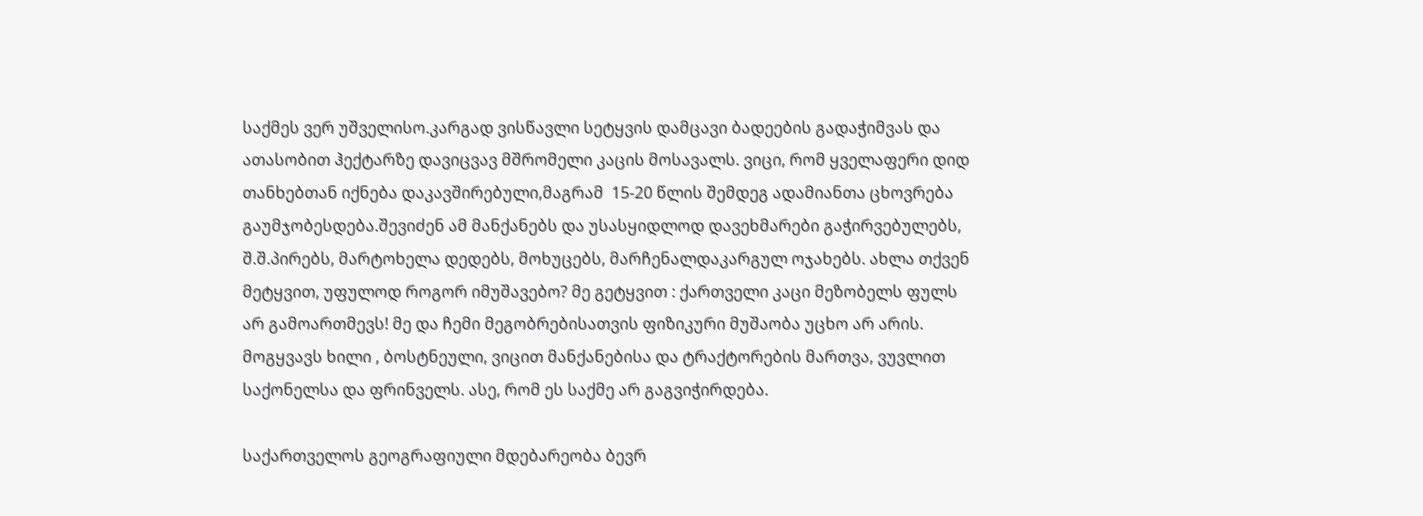საქმეს ვერ უშველისო.კარგად ვისწავლი სეტყვის დამცავი ბადეების გადაჭიმვას და ათასობით ჰექტარზე დავიცვავ მშრომელი კაცის მოსავალს. ვიცი, რომ ყველაფერი დიდ თანხებთან იქნება დაკავშირებული,მაგრამ  15-20 წლის შემდეგ ადამიანთა ცხოვრება გაუმჯობესდება.შევიძენ ამ მანქანებს და უსასყიდლოდ დავეხმარები გაჭირვებულებს, შ.შ.პირებს, მარტოხელა დედებს, მოხუცებს, მარჩენალდაკარგულ ოჯახებს. ახლა თქვენ მეტყვით, უფულოდ როგორ იმუშავებო? მე გეტყვით : ქართველი კაცი მეზობელს ფულს არ გამოართმევს! მე და ჩემი მეგობრებისათვის ფიზიკური მუშაობა უცხო არ არის. მოგყვავს ხილი , ბოსტნეული, ვიცით მანქანებისა და ტრაქტორების მართვა, ვუვლით საქონელსა და ფრინველს. ასე, რომ ეს საქმე არ გაგვიჭირდება.

საქართველოს გეოგრაფიული მდებარეობა ბევრ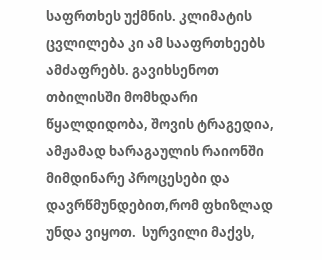საფრთხეს უქმნის. კლიმატის ცვლილება კი ამ სააფრთხეებს ამძაფრებს. გავიხსენოთ თბილისში მომხდარი წყალდიდობა, შოვის ტრაგედია, ამჟამად ხარაგაულის რაიონში მიმდინარე პროცესები და დავრწმუნდებით,რომ ფხიზლად უნდა ვიყოთ.  სურვილი მაქვს,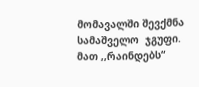მომავალში შევქმნა სამაშველო  ჯგუფი. მათ ,,რაინდებს“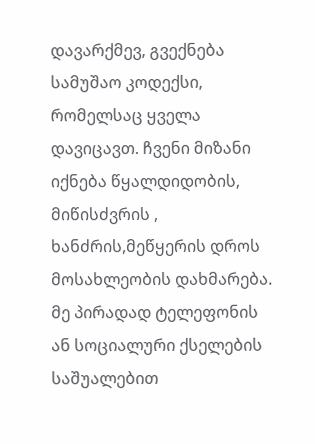დავარქმევ, გვექნება სამუშაო კოდექსი, რომელსაც ყველა დავიცავთ. ჩვენი მიზანი იქნება წყალდიდობის, მიწისძვრის , ხანძრის,მეწყერის დროს მოსახლეობის დახმარება. მე პირადად ტელეფონის ან სოციალური ქსელების საშუალებით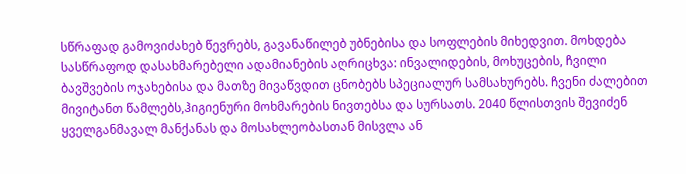სწრაფად გამოვიძახებ წევრებს, გავანაწილებ უბნებისა და სოფლების მიხედვით. მოხდება სასწრაფოდ დასახმარებელი ადამიანების აღრიცხვა: ინვალიდების, მოხუცების, ჩვილი ბავშვების ოჯახებისა და მათზე მივაწვდით ცნობებს სპეციალურ სამსახურებს. ჩვენი ძალებით მივიტანთ წამლებს,ჰიგიენური მოხმარების ნივთებსა და სურსათს. 2040 წლისთვის შევიძენ ყველგანმავალ მანქანას და მოსახლეობასთან მისვლა ან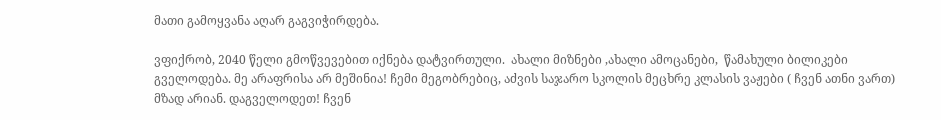მათი გამოყვანა აღარ გაგვიჭირდება.

ვფიქრობ, 2040 წელი გმოწვევებით იქნება დატვირთული.  ახალი მიზნები ,ახალი ამოცანები,  წამახული ბილიკები გველოდება. მე არაფრისა არ მეშინია! ჩემი მეგობრებიც, აძვის საჯარო სკოლის მეცხრე კლასის ვაჟები ( ჩვენ ათნი ვართ) მზად არიან. დაგველოდეთ! ჩვენ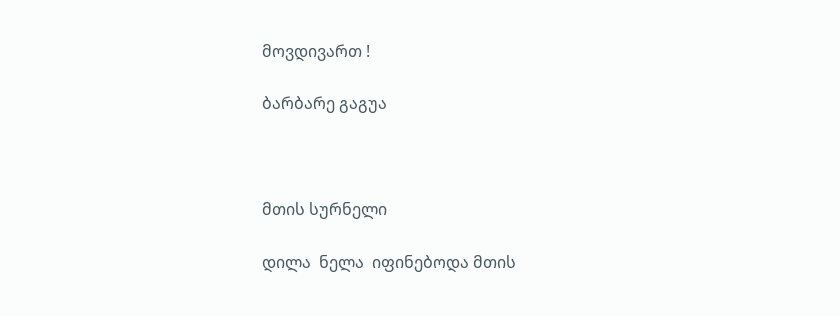მოვდივართ !

ბარბარე გაგუა



მთის სურნელი

დილა  ნელა  იფინებოდა მთის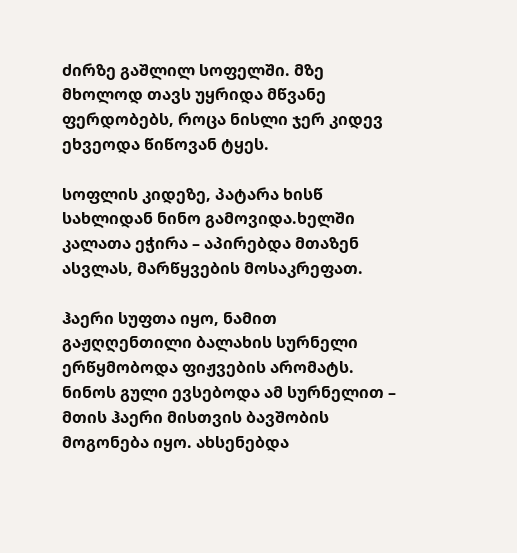ძირზე გაშლილ სოფელში. მზე მხოლოდ თავს უყრიდა მწვანე  ფერდობებს, როცა ნისლი ჯერ კიდევ ეხვეოდა წიწოვან ტყეს.

სოფლის კიდეზე, პატარა ხისწ სახლიდან ნინო გამოვიდა.ხელში კალათა ეჭირა – აპირებდა მთაზენ ასვლას, მარწყვების მოსაკრეფათ.

ჰაერი სუფთა იყო, ნამით გაჟღღენთილი ბალახის სურნელი ერწყმობოდა ფიჟვების არომატს. ნინოს გული ევსებოდა ამ სურნელით – მთის ჰაერი მისთვის ბავშობის მოგონება იყო. ახსენებდა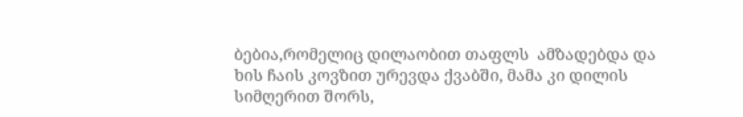ბებია,რომელიც დილაობით თაფლს  ამზადებდა და ხის ჩაის კოვზით ურევდა ქვაბში, მამა კი დილის სიმღერით შორს,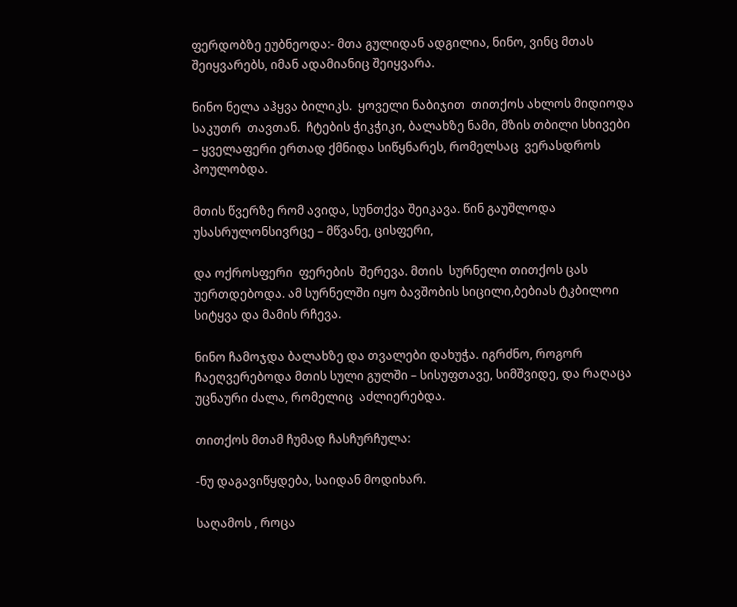ფერდობზე ეუბნეოდა:- მთა გულიდან ადგილია, ნინო, ვინც მთას შეიყვარებს, იმან ადამიანიც შეიყვარა.

ნინო ნელა აჰყვა ბილიკს.  ყოველი ნაბიჯით  თითქოს ახლოს მიდიოდა საკუთრ  თავთან.  ჩტების ჭიკჭიკი, ბალახზე ნამი, მზის თბილი სხივები – ყველაფერი ერთად ქმნიდა სიწყნარეს, რომელსაც  ვერასდროს  პოულობდა.

მთის წვერზე რომ ავიდა, სუნთქვა შეიკავა. წინ გაუშლოდა უსასრულონსივრცე – მწვანე, ცისფერი,

და ოქროსფერი  ფერების  შერევა. მთის  სურნელი თითქოს ცას  უერთდებოდა. ამ სურნელში იყო ბავშობის სიცილი,ბებიას ტკბილოი სიტყვა და მამის რჩევა.

ნინო ჩამოჯდა ბალახზე და თვალები დახუჭა. იგრძნო, როგორ  ჩაეღვერებოდა მთის სული გულში – სისუფთავე, სიმშვიდე, და რაღაცა უცნაური ძალა, რომელიც  აძლიერებდა.

თითქოს მთამ ჩუმად ჩასჩურჩულა:

-ნუ დაგავიწყდება, საიდან მოდიხარ.

საღამოს , როცა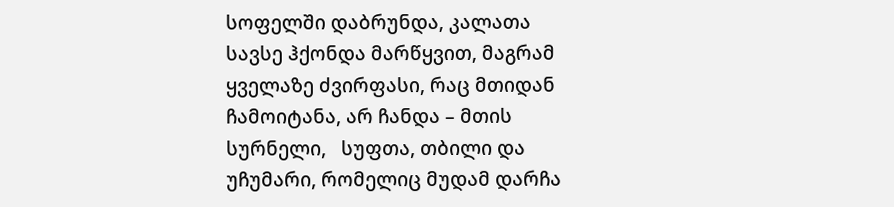სოფელში დაბრუნდა, კალათა სავსე ჰქონდა მარწყვით, მაგრამ ყველაზე ძვირფასი, რაც მთიდან ჩამოიტანა, არ ჩანდა – მთის სურნელი,   სუფთა, თბილი და უჩუმარი, რომელიც მუდამ დარჩა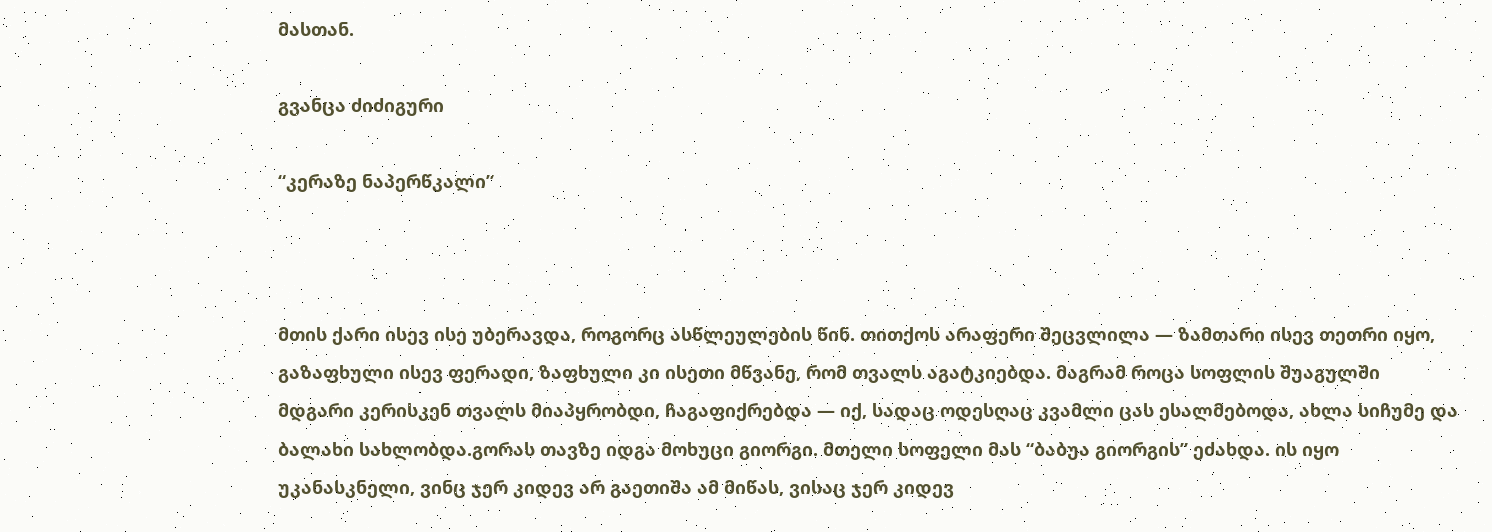მასთან.

გვანცა ძიძიგური

“კერაზე ნაპერწკალი”



მთის ქარი ისევ ისე უბერავდა, როგორც ასწლეულების წინ. თითქოს არაფერი შეცვლილა — ზამთარი ისევ თეთრი იყო, გაზაფხული ისევ ფერადი, ზაფხული კი ისეთი მწვანე, რომ თვალს აგატკიებდა. მაგრამ როცა სოფლის შუაგულში მდგარი კერისკენ თვალს მიაპყრობდი, ჩაგაფიქრებდა — იქ, სადაც ოდესღაც კვამლი ცას ესალმებოდა, ახლა სიჩუმე და ბალახი სახლობდა.გორას თავზე იდგა მოხუცი გიორგი. მთელი სოფელი მას “ბაბუა გიორგის” ეძახდა. ის იყო უკანასკნელი, ვინც ჯერ კიდევ არ გაეთიშა ამ მიწას, ვისაც ჯერ კიდევ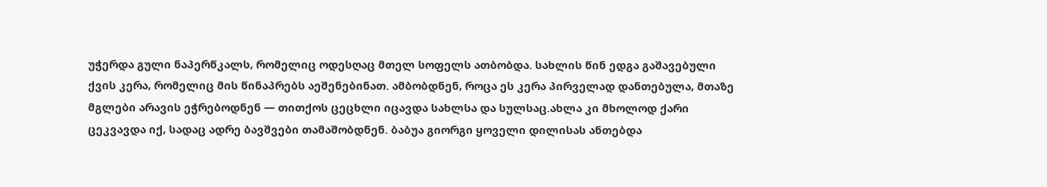უჭერდა გული ნაპერწკალს, რომელიც ოდესღაც მთელ სოფელს ათბობდა. სახლის წინ ედგა გაშავებული ქვის კერა, რომელიც მის წინაპრებს აეშენებინათ. ამბობდნენ, როცა ეს კერა პირველად დანთებულა, მთაზე მგლები არავის ეჭრებოდნენ — თითქოს ცეცხლი იცავდა სახლსა და სულსაც.ახლა კი მხოლოდ ქარი ცეკვავდა იქ, სადაც ადრე ბავშვები თამაშობდნენ. ბაბუა გიორგი ყოველი დილისას ანთებდა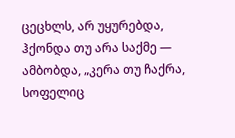ცეცხლს, არ უყურებდა, ჰქონდა თუ არა საქმე — ამბობდა, „კერა თუ ჩაქრა, სოფელიც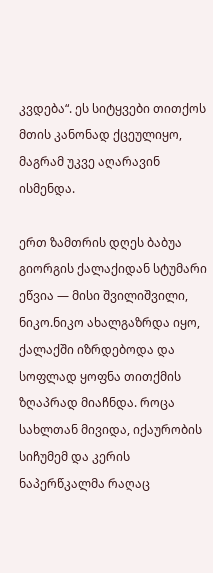კვდება“. ეს სიტყვები თითქოს მთის კანონად ქცეულიყო, მაგრამ უკვე აღარავინ ისმენდა.

ერთ ზამთრის დღეს ბაბუა გიორგის ქალაქიდან სტუმარი ეწვია — მისი შვილიშვილი, ნიკო.ნიკო ახალგაზრდა იყო, ქალაქში იზრდებოდა და სოფლად ყოფნა თითქმის ზღაპრად მიაჩნდა. როცა სახლთან მივიდა, იქაურობის სიჩუმემ და კერის ნაპერწკალმა რაღაც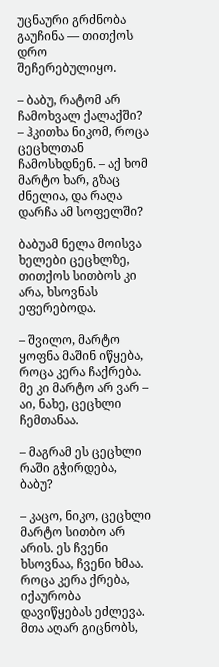უცნაური გრძნობა გაუჩინა — თითქოს დრო შეჩერებულიყო.

– ბაბუ, რატომ არ ჩამოხვალ ქალაქში? – ჰკითხა ნიკომ, როცა ცეცხლთან ჩამოსხდნენ. – აქ ხომ მარტო ხარ, გზაც ძნელია, და რაღა დარჩა ამ სოფელში?

ბაბუამ ნელა მოისვა ხელები ცეცხლზე, თითქოს სითბოს კი არა, ხსოვნას ეფერებოდა.

– შვილო, მარტო ყოფნა მაშინ იწყება, როცა კერა ჩაქრება. მე კი მარტო არ ვარ – აი, ნახე, ცეცხლი ჩემთანაა.

– მაგრამ ეს ცეცხლი რაში გჭირდება, ბაბუ?

– კაცო, ნიკო, ცეცხლი მარტო სითბო არ არის. ეს ჩვენი ხსოვნაა, ჩვენი ხმაა. როცა კერა ქრება, იქაურობა დავიწყებას ეძლევა. მთა აღარ გიცნობს,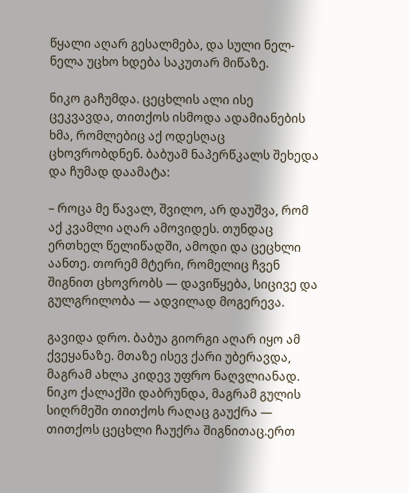წყალი აღარ გესალმება, და სული ნელ-ნელა უცხო ხდება საკუთარ მიწაზე.

ნიკო გაჩუმდა. ცეცხლის ალი ისე ცეკვავდა, თითქოს ისმოდა ადამიანების ხმა, რომლებიც აქ ოდესღაც ცხოვრობდნენ. ბაბუამ ნაპერწკალს შეხედა და ჩუმად დაამატა:

– როცა მე წავალ, შვილო, არ დაუშვა, რომ აქ კვამლი აღარ ამოვიდეს. თუნდაც ერთხელ წელიწადში, ამოდი და ცეცხლი აანთე. თორემ მტერი, რომელიც ჩვენ შიგნით ცხოვრობს — დავიწყება, სიცივე და გულგრილობა — ადვილად მოგერევა.

გავიდა დრო. ბაბუა გიორგი აღარ იყო ამ ქვეყანაზე. მთაზე ისევ ქარი უბერავდა, მაგრამ ახლა კიდევ უფრო ნაღვლიანად. ნიკო ქალაქში დაბრუნდა, მაგრამ გულის სიღრმეში თითქოს რაღაც გაუქრა — თითქოს ცეცხლი ჩაუქრა შიგნითაც.ერთ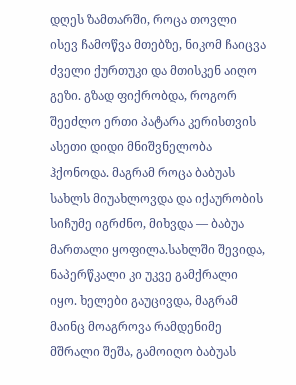დღეს ზამთარში, როცა თოვლი ისევ ჩამოწვა მთებზე, ნიკომ ჩაიცვა ძველი ქურთუკი და მთისკენ აიღო გეზი. გზად ფიქრობდა, როგორ შეეძლო ერთი პატარა კერისთვის ასეთი დიდი მნიშვნელობა ჰქონოდა. მაგრამ როცა ბაბუას სახლს მიუახლოვდა და იქაურობის სიჩუმე იგრძნო, მიხვდა — ბაბუა მართალი ყოფილა.სახლში შევიდა, ნაპერწკალი კი უკვე გამქრალი იყო. ხელები გაუცივდა, მაგრამ მაინც მოაგროვა რამდენიმე მშრალი შეშა, გამოიღო ბაბუას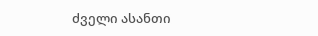ძველი ასანთი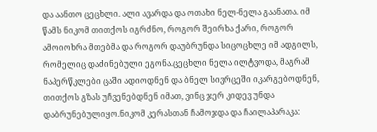და აანთო ცეცხლი. ალი ავარდა და ოთახი ნელ-ნელა გაანათა. იმ წამს ნიკომ თითქოს იგრძნო, როგორ შეირხა ქარი, როგორ ამოიოხრა მთებმა და როგორ დაუბრუნდა სიცოცხლე იმ ადგილს, რომელიც დაძინებული ეგონა.ცეცხლი ნელა ილტვოდა, მაგრამ ნაპერწკლები ცაში ადიოდნენ და ბნელ სივრცეში იკარგებოდნენ, თითქოს გზას უჩვენებდნენ იმათ, ვინც ჯერ კიდევ უნდა დაბრუნებულიყო.ნიკომ კერასთან ჩამოჯდა და ჩაილაპარაკა: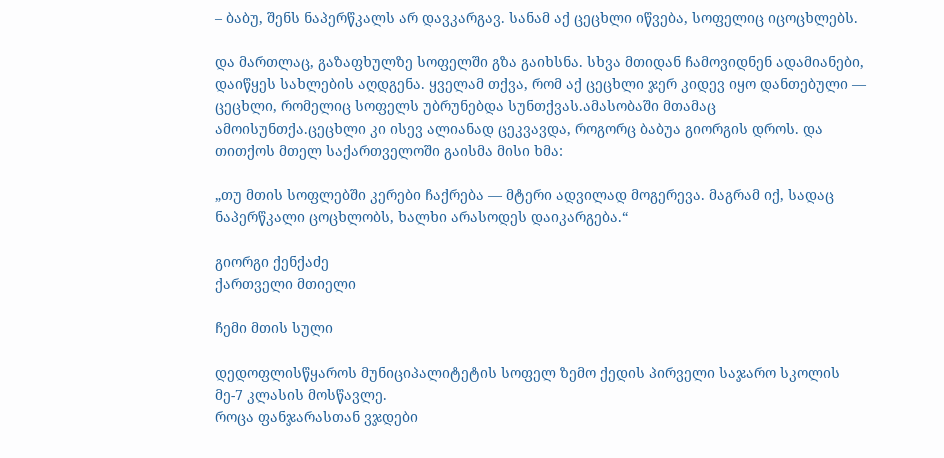– ბაბუ, შენს ნაპერწკალს არ დავკარგავ. სანამ აქ ცეცხლი იწვება, სოფელიც იცოცხლებს.

და მართლაც, გაზაფხულზე სოფელში გზა გაიხსნა. სხვა მთიდან ჩამოვიდნენ ადამიანები, დაიწყეს სახლების აღდგენა. ყველამ თქვა, რომ აქ ცეცხლი ჯერ კიდევ იყო დანთებული — ცეცხლი, რომელიც სოფელს უბრუნებდა სუნთქვას.ამასობაში მთამაც ამოისუნთქა.ცეცხლი კი ისევ ალიანად ცეკვავდა, როგორც ბაბუა გიორგის დროს. და თითქოს მთელ საქართველოში გაისმა მისი ხმა:

„თუ მთის სოფლებში კერები ჩაქრება — მტერი ადვილად მოგერევა. მაგრამ იქ, სადაც ნაპერწკალი ცოცხლობს, ხალხი არასოდეს დაიკარგება.“

გიორგი ქენქაძე
ქართველი მთიელი

ჩემი მთის სული

დედოფლისწყაროს მუნიციპალიტეტის სოფელ ზემო ქედის პირველი საჯარო სკოლის მე-7 კლასის მოსწავლე.
როცა ფანჯარასთან ვჯდები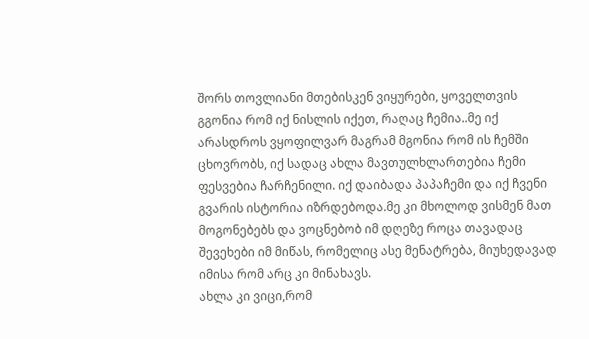შორს თოვლიანი მთებისკენ ვიყურები, ყოველთვის გგონია რომ იქ ნისლის იქეთ, რაღაც ჩემია..მე იქ არასდროს ვყოფილვარ მაგრამ მგონია რომ ის ჩემში ცხოვრობს, იქ სადაც ახლა მავთულხლართებია ჩემი ფესვებია ჩარჩენილი. იქ დაიბადა პაპაჩემი და იქ ჩვენი გვარის ისტორია იზრდებოდა.მე კი მხოლოდ ვისმენ მათ მოგონებებს და ვოცნებობ იმ დღეზე როცა თავადაც შევეხები იმ მიწას, რომელიც ასე მენატრება, მიუხედავად იმისა რომ არც კი მინახავს.
ახლა კი ვიცი,რომ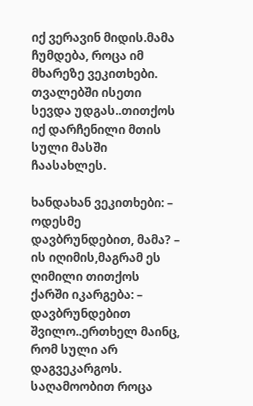იქ ვერავინ მიდის.მამა ჩუმდება, როცა იმ მხარეზე ვეკითხები. თვალებში ისეთი სევდა უდგას..თითქოს იქ დარჩენილი მთის სული მასში
ჩაასახლეს.

ხანდახან ვეკითხები: – ოდესმე დავბრუნდებით, მამა? –
ის იღიმის,მაგრამ ეს ღიმილი თითქოს ქარში იკარგება: – დავბრუნდებით შვილო..ერთხელ მაინც, რომ სული არ დაგვეკარგოს.
საღამოობით როცა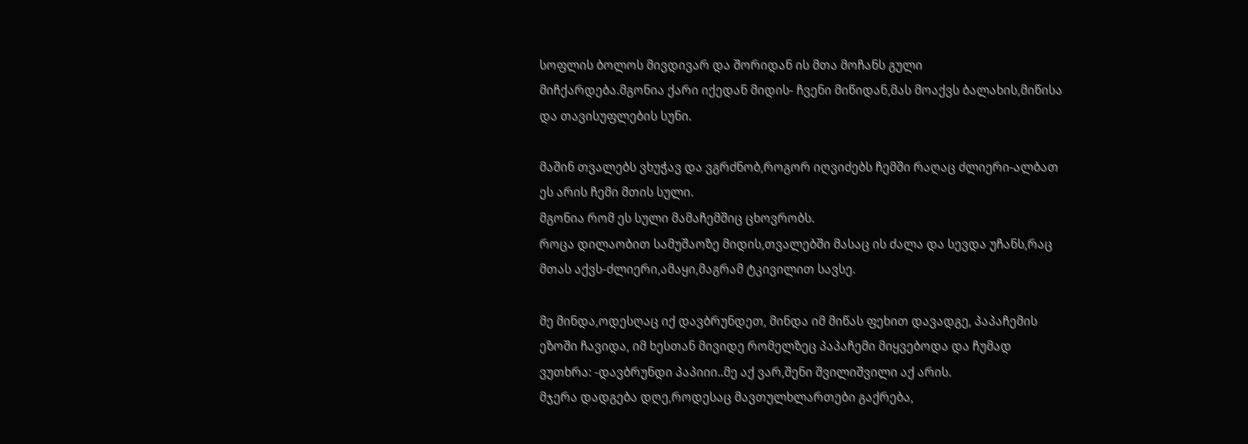სოფლის ბოლოს მივდივარ და შორიდან ის მთა მოჩანს გული
მიჩქარდება.მგონია ქარი იქედან მიდის- ჩვენი მიწიდან,მას მოაქვს ბალახის,მიწისა
და თავისუფლების სუნი.

მაშინ თვალებს ვხუჭავ და ვგრძნობ,როგორ იღვიძებს ჩემში რაღაც ძლიერი-ალბათ
ეს არის ჩემი მთის სული.
მგონია რომ ეს სული მამაჩემშიც ცხოვრობს.
როცა დილაობით სამუშაოზე მიდის,თვალებში მასაც ის ძალა და სევდა უჩანს,რაც
მთას აქვს-ძლიერი,ამაყი,მაგრამ ტკივილით სავსე.

მე მინდა,ოდესღაც იქ დავბრუნდეთ, მინდა იმ მიწას ფეხით დავადგე, პაპაჩემის
ეზოში ჩავიდა, იმ ხესთან მივიდე რომელზეც პაპაჩემი მიყვებოდა და ჩუმად
ვუთხრა: -დავბრუნდი პაპიიი..მე აქ ვარ,შენი შვილიშვილი აქ არის.
მჯერა დადგება დღე,როდესაც მავთულხლართები გაქრება,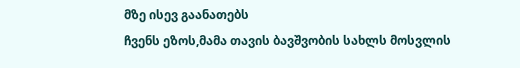მზე ისევ გაანათებს
ჩვენს ეზოს,მამა თავის ბავშვობის სახლს მოსვლის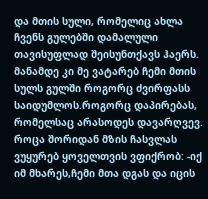და მთის სული, რომელიც ახლა
ჩვენს გულებში დამალული თავისუფლად შეისუნთქავს ჰაერს.
მანამდე კი მე ვატარებ ჩემი მთის სულს გულში როგორც ძვირფასს
საიდუმლოს.როგორც დაპირებას, რომელსაც არასოდეს დავარღვევ.
როცა შორიდან მზის ჩასვლას ვუყურებ ყოველთვის ვფიქრობ: -იქ იმ მხარეს,ჩემი მთა დგას და იცის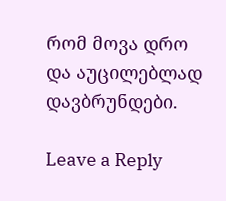რომ მოვა დრო და აუცილებლად
დავბრუნდები.

Leave a Reply